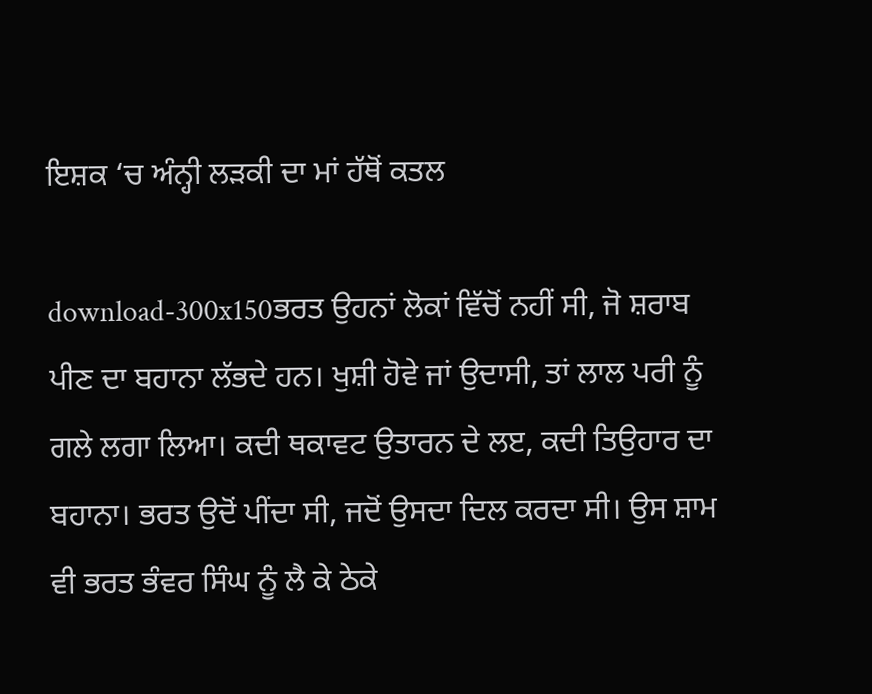ਇਸ਼ਕ ‘ਚ ਅੰਨ੍ਹੀ ਲੜਕੀ ਦਾ ਮਾਂ ਹੱਥੋਂ ਕਤਲ

download-300x150ਭਰਤ ਉਹਨਾਂ ਲੋਕਾਂ ਵਿੱਚੋਂ ਨਹੀਂ ਸੀ, ਜੋ ਸ਼ਰਾਬ ਪੀਣ ਦਾ ਬਹਾਨਾ ਲੱਭਦੇ ਹਨ। ਖੁਸ਼ੀ ਹੋਵੇ ਜਾਂ ਉਦਾਸੀ, ਤਾਂ ਲਾਲ ਪਰੀ ਨੂੰ ਗਲੇ ਲਗਾ ਲਿਆ। ਕਦੀ ਥਕਾਵਟ ਉਤਾਰਨ ਦੇ ਲੲ, ਕਦੀ ਤਿਉਹਾਰ ਦਾ ਬਹਾਨਾ। ਭਰਤ ਉਦੋਂ ਪੀਂਦਾ ਸੀ, ਜਦੋਂ ਉਸਦਾ ਦਿਲ ਕਰਦਾ ਸੀ। ਉਸ ਸ਼ਾਮ ਵੀ ਭਰਤ ਭੰਵਰ ਸਿੰਘ ਨੂੰ ਲੈ ਕੇ ਠੇਕੇ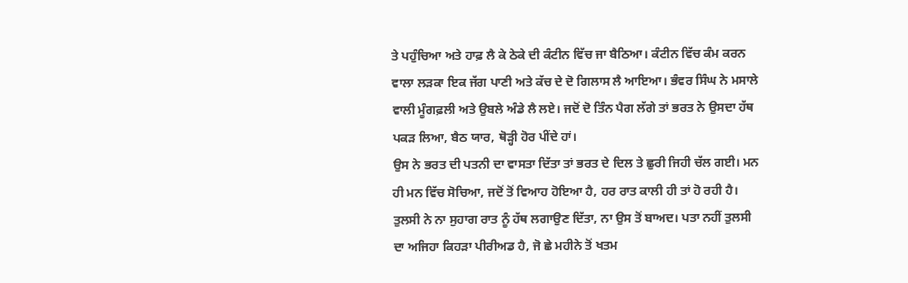ਤੇ ਪਹੁੰਚਿਆ ਅਤੇ ਹਾਫ਼ ਲੈ ਕੇ ਠੇਕੇ ਦੀ ਕੰਟੀਨ ਵਿੱਚ ਜਾ ਬੈਠਿਆ। ਕੰਟੀਨ ਵਿੱਚ ਕੰਮ ਕਰਨ ਵਾਲਾ ਲੜਕਾ ਇਕ ਜੱਗ ਪਾਣੀ ਅਤੇ ਕੱਚ ਦੇ ਦੋ ਗਿਲਾਸ ਲੈ ਆਇਆ। ਭੰਵਰ ਸਿੰਘ ਨੇ ਮਸਾਲੇ ਵਾਲੀ ਮੂੰਗਫ਼ਲੀ ਅਤੇ ਉਬਲੇ ਅੰਡੇ ਲੈ ਲਏ। ਜਦੋਂ ਦੋ ਤਿੰਨ ਪੈਗ ਲੱਗੇ ਤਾਂ ਭਰਤ ਨੇ ਉਸਦਾ ਹੱਥ ਪਕੜ ਲਿਆ, ਬੈਠ ਯਾਰ, ਥੋੜ੍ਹੀ ਹੋਰ ਪੀਂਦੇ ਹਾਂ।
ਉਸ ਨੇ ਭਰਤ ਦੀ ਪਤਨੀ ਦਾ ਵਾਸਤਾ ਦਿੱਤਾ ਤਾਂ ਭਰਤ ਦੇ ਦਿਲ ਤੇ ਛੁਰੀ ਜਿਹੀ ਚੱਲ ਗਈ। ਮਨ ਹੀ ਮਨ ਵਿੱਚ ਸੋਚਿਆ, ਜਦੋਂ ਤੋਂ ਵਿਆਹ ਹੋਇਆ ਹੈ, ਹਰ ਰਾਤ ਕਾਲੀ ਹੀ ਤਾਂ ਹੋ ਰਹੀ ਹੈ। ਤੁਲਸੀ ਨੇ ਨਾ ਸੁਹਾਗ ਰਾਤ ਨੂੰ ਹੱਥ ਲਗਾਉਣ ਦਿੱਤਾ, ਨਾ ਉਸ ਤੋਂ ਬਾਅਦ। ਪਤਾ ਨਹੀਂ ਤੁਲਸੀ ਦਾ ਅਜਿਹਾ ਕਿਹੜਾ ਪੀਰੀਅਡ ਹੈ, ਜੋ ਛੇ ਮਹੀਨੇ ਤੋਂ ਖਤਮ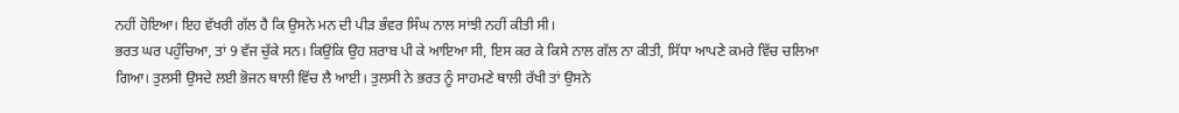ਨਹੀਂ ਹੋਇਆ। ਇਹ ਵੱਖਰੀ ਗੱਲ ਹੈ ਕਿ ਉਸਨੇ ਮਨ ਦੀ ਪੀੜ ਭੰਵਰ ਸਿੰਘ ਨਾਲ ਸਾਂਝੀ ਨਹੀਂ ਕੀਤੀ ਸੀ।
ਭਰਤ ਘਰ ਪਹੁੰਚਿਆ, ਤਾਂ 9 ਵੱਜ ਚੁੱਕੇ ਸਨ। ਕਿਉਂਕਿ ਉਹ ਸ਼ਰਾਬ ਪੀ ਕੇ ਆਇਆ ਸੀ, ਇਸ ਕਰ ਕੇ ਕਿਸੇ ਨਾਲ ਗੱਲ ਨਾ ਕੀਤੀ, ਸਿੱਧਾ ਆਪਣੇ ਕਮਰੇ ਵਿੱਚ ਚਲਿਆ ਗਿਆ। ਤੁਲਸੀ ਉਸਦੇ ਲਈ ਭੋਜਨ ਥਾਲੀ ਵਿੱਚ ਲੈ ਆਈ। ਤੁਲਸੀ ਨੇ ਭਰਤ ਨੂੰ ਸਾਹਮਣੇ ਥਾਲੀ ਰੱਖੀ ਤਾਂ ਉਸਨੇ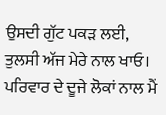ਉਸਦੀ ਗੁੱਟ ਪਕੜ ਲਈ, ਤੁਲਸੀ ਅੱਜ ਮੇਰੇ ਨਾਲ ਖਾਓ।
ਪਰਿਵਾਰ ਦੇ ਦੂਜੇ ਲੋਕਾਂ ਨਾਲ ਮੈਂ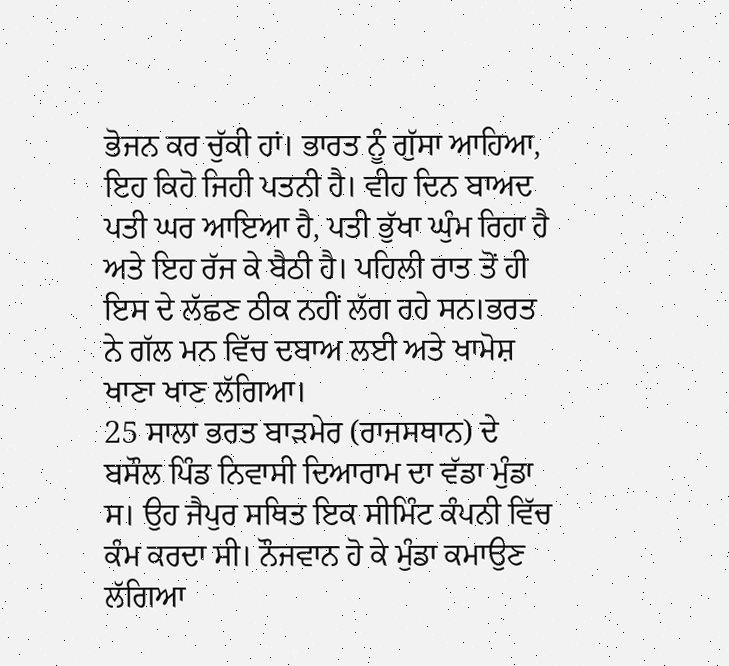ਭੋਜਨ ਕਰ ਚੁੱਕੀ ਹਾਂ। ਭਾਰਤ ਨੂੰ ਗੁੱਸਾ ਆਹਿਆ, ਇਹ ਕਿਹੋ ਜਿਹੀ ਪਤਨੀ ਹੈ। ਵੀਹ ਦਿਨ ਬਾਅਦ ਪਤੀ ਘਰ ਆਇਆ ਹੈ, ਪਤੀ ਭੁੱਖਾ ਘੁੰਮ ਰਿਹਾ ਹੈ ਅਤੇ ਇਹ ਰੱਜ ਕੇ ਬੈਠੀ ਹੈ। ਪਹਿਲੀ ਰਾਤ ਤੋਂ ਹੀ ਇਸ ਦੇ ਲੱਛਣ ਠੀਕ ਨਹੀਂ ਲੱਗ ਰਹੇ ਸਨ।ਭਰਤ ਨੇ ਗੱਲ ਮਨ ਵਿੱਚ ਦਬਾਅ ਲਈ ਅਤੇ ਖਾਮੋਸ਼ ਖਾਣਾ ਖਾਣ ਲੱਗਿਆ।
25 ਸਾਲਾ ਭਰਤ ਬਾੜਮੇਰ (ਰਾਜਸਥਾਨ) ਦੇ ਬਸੌਲ ਪਿੰਡ ਨਿਵਾਸੀ ਦਿਆਰਾਮ ਦਾ ਵੱਡਾ ਮੁੰਡਾ ਸ। ਉਹ ਜੈਪੁਰ ਸਥਿਤ ਇਕ ਸੀਮਿੰਟ ਕੰਪਨੀ ਵਿੱਚ ਕੰਮ ਕਰਦਾ ਸੀ। ਨੌਜਵਾਨ ਹੋ ਕੇ ਮੁੰਡਾ ਕਮਾਉਣ ਲੱਗਿਆ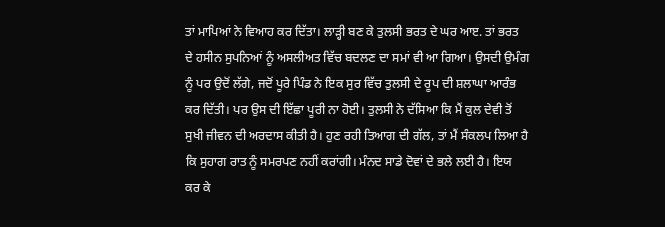ਤਾਂ ਮਾਪਿਆਂ ਨੇ ਵਿਆਹ ਕਰ ਦਿੱਤਾ। ਲਾੜ੍ਹੀ ਬਣ ਕੇ ਤੁਲਸੀ ਭਰਤ ਦੇ ਘਰ ਆੲ. ਤਾਂ ਭਰਤ ਦੇ ਹਸੀਨ ਸੁਪਨਿਆਂ ਨੂੰ ਅਸਲੀਅਤ ਵਿੱਚ ਬਦਲਣ ਦਾ ਸਮਾਂ ਵੀ ਆ ਗਿਆ। ਉਸਦੀ ਉਮੰਗ ਨੂੰ ਪਰ ਉਦੋਂ ਲੱਗੇ, ਜਦੋਂ ਪੂਰੇ ਪਿੰਡ ਨੇ ਇਕ ਸੁਰ ਵਿੱਚ ਤੁਲਸੀ ਦੇ ਰੂਪ ਦੀ ਸ਼ਲਾਘਾ ਆਰੰਭ ਕਰ ਦਿੱਤੀ। ਪਰ ਉਸ ਦੀ ਇੱਛਾ ਪੂਰੀ ਨਾ ਹੋਈ। ਤੁਲਸੀ ਨੇ ਦੱਸਿਆ ਕਿ ਮੈਂ ਕੁਲ ਦੇਵੀ ਤੋਂ ਸੁਖੀ ਜੀਵਨ ਦੀ ਅਰਦਾਸ ਕੀਤੀ ਹੈ। ਹੁਣ ਰਹੀ ਤਿਆਗ ਦੀ ਗੱਲ, ਤਾਂ ਮੈਂ ਸੰਕਲਪ ਲਿਆ ਹੈ ਕਿ ਸੁਹਾਗ ਰਾਤ ਨੂੰ ਸਮਰਪਣ ਨਹੀਂ ਕਰਾਂਗੀ। ਮੰਨਦ ਸਾਡੇ ਦੋਵਾਂ ਦੇ ਭਲੇ ਲਈ ਹੈ। ਇਯ ਕਰ ਕੇ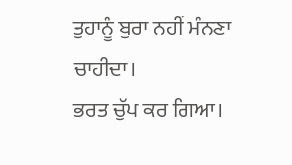ਤੁਹਾਨੂੰ ਬੁਰਾ ਨਹੀਂ ਮੰਨਣਾ ਚਾਹੀਦਾ।
ਭਰਤ ਚੁੱਪ ਕਰ ਗਿਆ।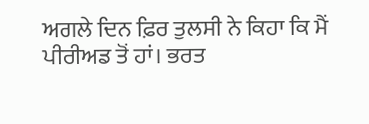ਅਗਲੇ ਦਿਨ ਫ਼ਿਰ ਤੁਲਸੀ ਨੇ ਕਿਹਾ ਕਿ ਮੈਂ ਪੀਰੀਅਡ ਤੋਂ ਹਾਂ। ਭਰਤ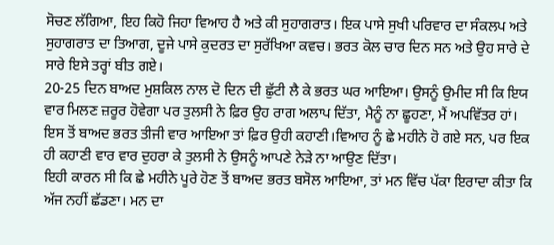ਸੋਚਣ ਲੱਗਿਆ, ਇਹ ਕਿਹੋ ਜਿਹਾ ਵਿਆਹ ਹੈ ਅਤੇ ਕੀ ਸੁਹਾਗਰਾਤ। ਇਕ ਪਾਸੇ ਸੁਖੀ ਪਰਿਵਾਰ ਦਾ ਸੰਕਲਪ ਅਤੇ ਸੁਹਾਗਰਾਤ ਦਾ ਤਿਆਗ, ਦੂਜੇ ਪਾਸੇ ਕੁਦਰਤ ਦਾ ਸੁਰੱਖਿਆ ਕਵਚ। ਭਰਤ ਕੋਲ ਚਾਰ ਦਿਨ ਸਨ ਅਤੇ ਉਹ ਸਾਰੇ ਦੇ ਸਾਰੇ ਇਸੇ ਤਰ੍ਹਾਂ ਬੀਤ ਗਏ।
20-25 ਦਿਨ ਬਾਅਦ ਮੁਸ਼ਕਿਲ ਨਾਲ ਦੋ ਦਿਨ ਦੀ ਛੁੱਟੀ ਲੈ ਕੇ ਭਰਤ ਘਰ ਆਇਆ। ਉਸਨੂੰ ਉਮੀਦ ਸੀ ਕਿ ਇਯ ਵਾਰ ਮਿਲਣ ਜ਼ਰੂਰ ਹੋਵੇਗਾ ਪਰ ਤੁਲਸੀ ਨੇ ਫ਼ਿਰ ਉਹ ਰਾਗ ਅਲਾਪ ਦਿੱਤਾ, ਮੈਨੂੰ ਨਾ ਛੂਹਣਾ, ਮੈਂ ਅਪਵਿੱਤਰ ਹਾਂ।
ਇਸ ਤੋਂ ਬਾਅਦ ਭਰਤ ਤੀਜੀ ਵਾਰ ਆਇਆ ਤਾਂ ਫ਼ਿਰ ਉਹੀ ਕਹਾਣੀ।ਵਿਆਹ ਨੂੰ ਛੇ ਮਹੀਨੇ ਹੋ ਗਏ ਸਨ, ਪਰ ਇਕ ਹੀ ਕਹਾਣੀ ਵਾਰ ਵਾਰ ਦੁਹਰਾ ਕੇ ਤੁਲਸੀ ਨੇ ਉਸਨੂੰ ਆਪਣੇ ਨੇੜੇ ਨਾ ਆਉਣ ਦਿੱਤਾ।
ਇਹੀ ਕਾਰਨ ਸੀ ਕਿ ਛੇ ਮਹੀਨੇ ਪੂਰੇ ਹੋਣ ਤੋਂ ਬਾਅਦ ਭਰਤ ਬਸੋਲ ਆਇਆ, ਤਾਂ ਮਨ ਵਿੱਚ ਪੱਕਾ ਇਰਾਦਾ ਕੀਤਾ ਕਿ ਅੱਜ ਨਹੀਂ ਛੱਡਣਾ। ਮਨ ਦਾ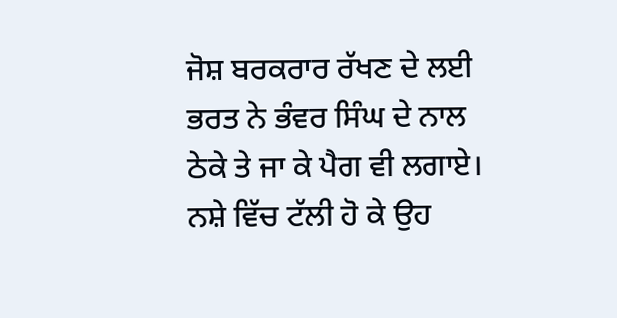ਜੋਸ਼ ਬਰਕਰਾਰ ਰੱਖਣ ਦੇ ਲਈ ਭਰਤ ਨੇ ਭੰਵਰ ਸਿੰਘ ਦੇ ਨਾਲ ਠੇਕੇ ਤੇ ਜਾ ਕੇ ਪੈਗ ਵੀ ਲਗਾਏ। ਨਸ਼ੇ ਵਿੱਚ ਟੱਲੀ ਹੋ ਕੇ ਉਹ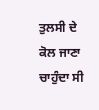ਤੁਲਸੀ ਦੇ ਕੋਲ ਜਾਣਾ ਚਾਹੁੰਦਾ ਸੀ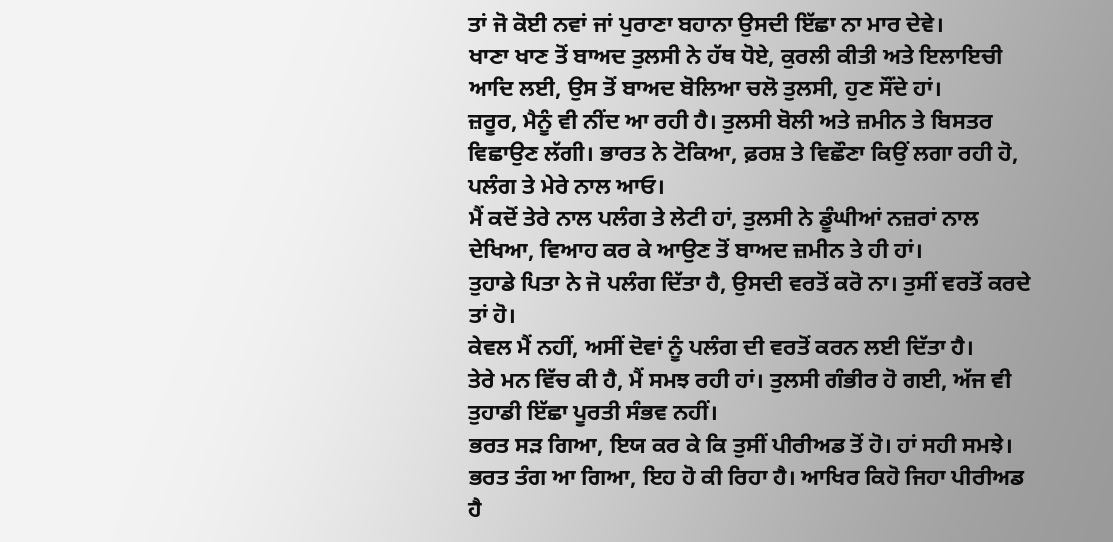ਤਾਂ ਜੋ ਕੋਈ ਨਵਾਂ ਜਾਂ ਪੁਰਾਣਾ ਬਹਾਨਾ ਉਸਦੀ ਇੱਛਾ ਨਾ ਮਾਰ ਦੇਵੇ।
ਖਾਣਾ ਖਾਣ ਤੋਂ ਬਾਅਦ ਤੁਲਸੀ ਨੇ ਹੱਥ ਧੋਏ, ਕੁਰਲੀ ਕੀਤੀ ਅਤੇ ਇਲਾਇਚੀ ਆਦਿ ਲਈ, ਉਸ ਤੋਂ ਬਾਅਦ ਬੋਲਿਆ ਚਲੋ ਤੁਲਸੀ, ਹੁਣ ਸੌਂਦੇ ਹਾਂ।
ਜ਼ਰੂਰ, ਮੈਨੂੰ ਵੀ ਨੀਂਦ ਆ ਰਹੀ ਹੈ। ਤੁਲਸੀ ਬੋਲੀ ਅਤੇ ਜ਼ਮੀਨ ਤੇ ਬਿਸਤਰ ਵਿਛਾਉਣ ਲੱਗੀ। ਭਾਰਤ ਨੇ ਟੋਕਿਆ, ਫ਼ਰਸ਼ ਤੇ ਵਿਛੌਣਾ ਕਿਉਂ ਲਗਾ ਰਹੀ ਹੋ, ਪਲੰਗ ਤੇ ਮੇਰੇ ਨਾਲ ਆਓ।
ਮੈਂ ਕਦੋਂ ਤੇਰੇ ਨਾਲ ਪਲੰਗ ਤੇ ਲੇਟੀ ਹਾਂ, ਤੁਲਸੀ ਨੇ ਡੂੰਘੀਆਂ ਨਜ਼ਰਾਂ ਨਾਲ ਦੇਖਿਆ, ਵਿਆਹ ਕਰ ਕੇ ਆਉਣ ਤੋਂ ਬਾਅਦ ਜ਼ਮੀਨ ਤੇ ਹੀ ਹਾਂ।
ਤੁਹਾਡੇ ਪਿਤਾ ਨੇ ਜੋ ਪਲੰਗ ਦਿੱਤਾ ਹੈ, ਉਸਦੀ ਵਰਤੋਂ ਕਰੋ ਨਾ। ਤੁਸੀਂ ਵਰਤੋਂ ਕਰਦੇ ਤਾਂ ਹੋ।
ਕੇਵਲ ਮੈਂ ਨਹੀਂ, ਅਸੀਂ ਦੋਵਾਂ ਨੂੰ ਪਲੰਗ ਦੀ ਵਰਤੋਂ ਕਰਨ ਲਈ ਦਿੱਤਾ ਹੈ।
ਤੇਰੇ ਮਨ ਵਿੱਚ ਕੀ ਹੈ, ਮੈਂ ਸਮਝ ਰਹੀ ਹਾਂ। ਤੁਲਸੀ ਗੰਭੀਰ ਹੋ ਗਈ, ਅੱਜ ਵੀ ਤੁਹਾਡੀ ਇੱਛਾ ਪੂਰਤੀ ਸੰਭਵ ਨਹੀਂ।
ਭਰਤ ਸੜ ਗਿਆ, ਇਯ ਕਰ ਕੇ ਕਿ ਤੁਸੀਂ ਪੀਰੀਅਡ ਤੋਂ ਹੋ। ਹਾਂ ਸਹੀ ਸਮਝੇ।
ਭਰਤ ਤੰਗ ਆ ਗਿਆ, ਇਹ ਹੋ ਕੀ ਰਿਹਾ ਹੈ। ਆਖਿਰ ਕਿਹੋ ਜਿਹਾ ਪੀਰੀਅਡ ਹੈ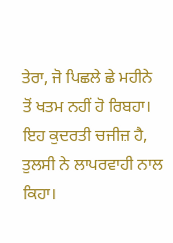ਤੇਰਾ, ਜੋ ਪਿਛਲੇ ਛੇ ਮਹੀਨੇ ਤੋਂ ਖਤਮ ਨਹੀਂ ਹੋ ਰਿਬਹਾ।
ਇਹ ਕੁਦਰਤੀ ਚਜੀਜ਼ ਹੈ, ਤੁਲਸੀ ਨੇ ਲਾਪਰਵਾਹੀ ਨਾਲ ਕਿਹਾ।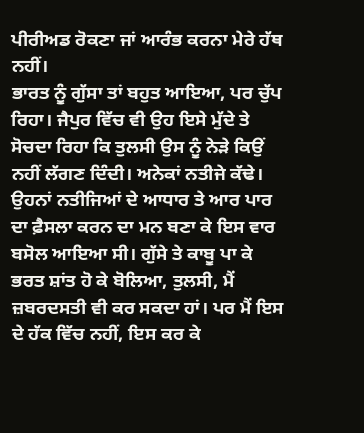ਪੀਰੀਅਡ ਰੋਕਣਾ ਜਾਂ ਆਰੰਭ ਕਰਨਾ ਮੇਰੇ ਹੱਥ ਨਹੀਂ।
ਭਾਰਤ ਨੂੰ ਗੁੱਸਾ ਤਾਂ ਬਹੁਤ ਆਇਆ, ਪਰ ਚੁੱਪ ਰਿਹਾ। ਜੈਪੁਰ ਵਿੱਚ ਵੀ ਉਹ ਇਸੇ ਮੁੱਦੇ ਤੇ ਸੋਚਦਾ ਰਿਹਾ ਕਿ ਤੁਲਸੀ ਉਸ ਨੂੰ ਨੇੜੇ ਕਿਉਂ ਨਹੀਂ ਲੱਗਣ ਦਿੰਦੀ। ਅਨੇਕਾਂ ਨਤੀਜੇ ਕੱਢੇ। ਉਹਨਾਂ ਨਤੀਜਿਆਂ ਦੇ ਆਧਾਰ ਤੇ ਆਰ ਪਾਰ ਦਾ ਫ਼ੈਸਲਾ ਕਰਨ ਦਾ ਮਨ ਬਣਾ ਕੇ ਇਸ ਵਾਰ ਬਸੋਲ ਆਇਆ ਸੀ। ਗੁੱਸੇ ਤੇ ਕਾਬੂ ਪਾ ਕੇ ਭਰਤ ਸ਼ਾਂਤ ਹੋ ਕੇ ਬੋਲਿਆ, ਤੁਲਸੀ, ਮੈਂ ਜ਼ਬਰਦਸਤੀ ਵੀ ਕਰ ਸਕਦਾ ਹਾਂ। ਪਰ ਮੈਂ ਇਸ ਦੇ ਹੱਕ ਵਿੱਚ ਨਹੀਂ, ਇਸ ਕਰ ਕੇ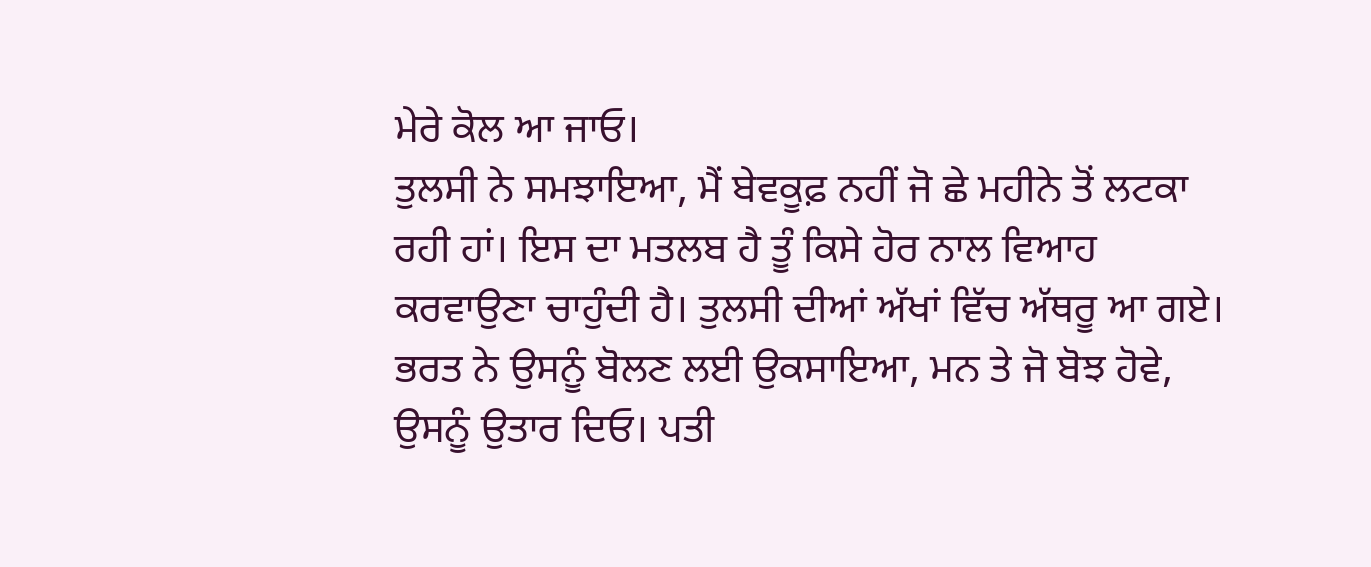ਮੇਰੇ ਕੋਲ ਆ ਜਾਓ।
ਤੁਲਸੀ ਨੇ ਸਮਝਾਇਆ, ਮੈਂ ਬੇਵਕੂਫ਼ ਨਹੀਂ ਜੋ ਛੇ ਮਹੀਨੇ ਤੋਂ ਲਟਕਾ ਰਹੀ ਹਾਂ। ਇਸ ਦਾ ਮਤਲਬ ਹੈ ਤੂੰ ਕਿਸੇ ਹੋਰ ਨਾਲ ਵਿਆਹ ਕਰਵਾਉਣਾ ਚਾਹੁੰਦੀ ਹੈ। ਤੁਲਸੀ ਦੀਆਂ ਅੱਖਾਂ ਵਿੱਚ ਅੱਥਰੂ ਆ ਗਏ। ਭਰਤ ਨੇ ਉਸਨੂੰ ਬੋਲਣ ਲਈ ਉਕਸਾਇਆ, ਮਨ ਤੇ ਜੋ ਬੋਝ ਹੋਵੇ, ਉਸਨੂੰ ਉਤਾਰ ਦਿਓ। ਪਤੀ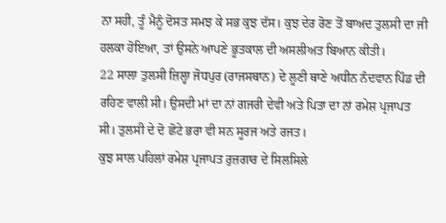ਨਾ ਸਹੀ, ਤੂੰ ਮੈਨੂੰ ਦੋਸਤ ਸਮਝ ਕੇ ਸਭ ਕੁਝ ਦੱਸ। ਕੁਝ ਦੇਰ ਰੋਣ ਤੋਂ ਬਾਅਦ ਤੁਲਸੀ ਦਾ ਜੀ ਹਲਕਾ ਹੋਇਆ, ਤਾਂ ਉਸਨੇ ਆਪਣੇ ਭੂਤਕਾਲ ਦੀ ਅਸਲੀਅਤ ਬਿਆਨ ਕੀਤੀ।
22 ਸਾਲਾ ਤੁਲਸੀ ਜ਼ਿਲ੍ਹਾ ਜੋਧਪੁਰ (ਰਾਜਸਥਾਨ) ਦੇ ਲੂਣੀ ਥਾਣੇ ਅਧੀਨ ਨੰਦਵਾਨ ਪਿੰਡ ਦੀ ਰਹਿਣ ਵਾਲੀ ਸੀ। ਉਸਦੀ ਮਾਂ ਦਾ ਨਾਂ ਗਜਰੀ ਦੇਵੀ ਅਤੇ ਪਿਤਾ ਦਾ ਨਾਂ ਰਮੇਸ਼ ਪ੍ਰਜਾਪਤ ਸੀ। ਤੁਲਸੀ ਦੇ ਦੋ ਛੋਟੇ ਭਰਾ ਵੀ ਸਨ ਸੂਰਜ ਅਤੇ ਰਜਤ।
ਕੁਝ ਸਾਲ ਪਹਿਲਾਂ ਰਮੇਸ਼ ਪ੍ਰਜਾਪਤ ਰੁਜ਼ਗਾਰ ਦੇ ਸਿਲਸਿਲੇ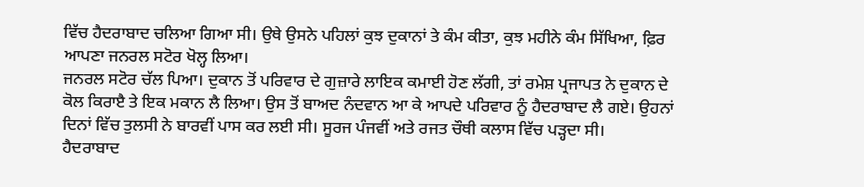ਵਿੱਚ ਹੈਦਰਾਬਾਦ ਚਲਿਆ ਗਿਆ ਸੀ। ਉਥੇ ਉਸਨੇ ਪਹਿਲਾਂ ਕੁਝ ਦੁਕਾਨਾਂ ਤੇ ਕੰਮ ਕੀਤਾ, ਕੁਝ ਮਹੀਨੇ ਕੰਮ ਸਿੱਖਿਆ, ਫ਼ਿਰ ਆਪਣਾ ਜਨਰਲ ਸਟੋਰ ਖੋਲ੍ਹ ਲਿਆ।
ਜਨਰਲ ਸਟੋਰ ਚੱਲ ਪਿਆ। ਦੁਕਾਨ ਤੋਂ ਪਰਿਵਾਰ ਦੇ ਗੁਜ਼ਾਰੇ ਲਾਇਕ ਕਮਾਈ ਹੋਣ ਲੱਗੀ, ਤਾਂ ਰਮੇਸ਼ ਪ੍ਰਜਾਪਤ ਨੇ ਦੁਕਾਨ ਦੇ ਕੋਲ ਕਿਰਾੲੈ ਤੇ ਇਕ ਮਕਾਨ ਲੈ ਲਿਆ। ਉਸ ਤੋਂ ਬਾਅਦ ਨੰਦਵਾਨ ਆ ਕੇ ਆਪਦੇ ਪਰਿਵਾਰ ਨੂੰ ਹੈਦਰਾਬਾਦ ਲੈ ਗਏ। ਉਹਨਾਂ ਦਿਨਾਂ ਵਿੱਚ ਤੁਲਸੀ ਨੇ ਬਾਰਵੀਂ ਪਾਸ ਕਰ ਲਈ ਸੀ। ਸੂਰਜ ਪੰਜਵੀਂ ਅਤੇ ਰਜਤ ਚੌਥੀ ਕਲਾਸ ਵਿੱਚ ਪੜ੍ਹਦਾ ਸੀ।
ਹੈਦਰਾਬਾਦ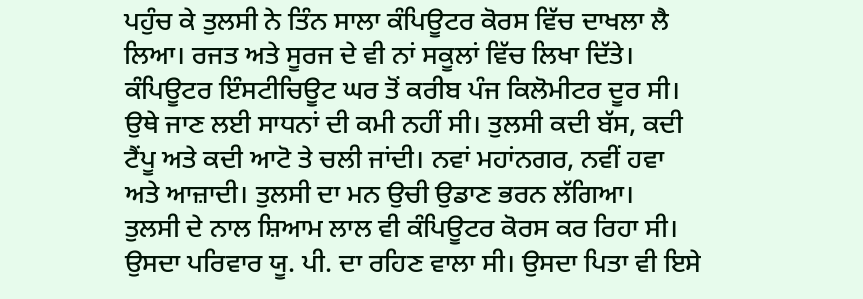ਪਹੁੰਚ ਕੇ ਤੁਲਸੀ ਨੇ ਤਿੰਨ ਸਾਲਾ ਕੰਪਿਊਟਰ ਕੋਰਸ ਵਿੱਚ ਦਾਖਲਾ ਲੈ ਲਿਆ। ਰਜਤ ਅਤੇ ਸੂਰਜ ਦੇ ਵੀ ਨਾਂ ਸਕੂਲਾਂ ਵਿੱਚ ਲਿਖਾ ਦਿੱਤੇ। ਕੰਪਿਊਟਰ ਇੰਸਟੀਚਿਊਟ ਘਰ ਤੋਂ ਕਰੀਬ ਪੰਜ ਕਿਲੋਮੀਟਰ ਦੂਰ ਸੀ। ਉਥੇ ਜਾਣ ਲਈ ਸਾਧਨਾਂ ਦੀ ਕਮੀ ਨਹੀਂ ਸੀ। ਤੁਲਸੀ ਕਦੀ ਬੱਸ, ਕਦੀ ਟੈਂਪੂ ਅਤੇ ਕਦੀ ਆਟੋ ਤੇ ਚਲੀ ਜਾਂਦੀ। ਨਵਾਂ ਮਹਾਂਨਗਰ, ਨਵੀਂ ਹਵਾ ਅਤੇ ਆਜ਼ਾਦੀ। ਤੁਲਸੀ ਦਾ ਮਨ ਉਚੀ ਉਡਾਣ ਭਰਨ ਲੱਗਿਆ।
ਤੁਲਸੀ ਦੇ ਨਾਲ ਸ਼ਿਆਮ ਲਾਲ ਵੀ ਕੰਪਿਊਟਰ ਕੋਰਸ ਕਰ ਰਿਹਾ ਸੀ। ਉਸਦਾ ਪਰਿਵਾਰ ਯੂ. ਪੀ. ਦਾ ਰਹਿਣ ਵਾਲਾ ਸੀ। ਉਸਦਾ ਪਿਤਾ ਵੀ ਇਸੇ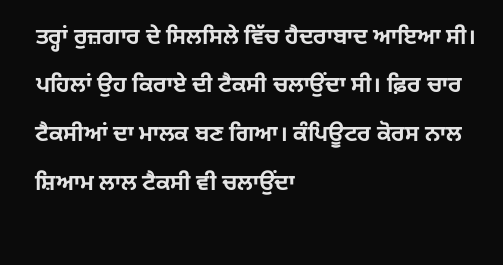ਤਰ੍ਹਾਂ ਰੁਜ਼ਗਾਰ ਦੇ ਸਿਲਸਿਲੇ ਵਿੱਚ ਹੈਦਰਾਬਾਦ ਆਇਆ ਸੀ। ਪਹਿਲਾਂ ਉਹ ਕਿਰਾਏ ਦੀ ਟੈਕਸੀ ਚਲਾਉਂਦਾ ਸੀ। ਫ਼ਿਰ ਚਾਰ ਟੈਕਸੀਆਂ ਦਾ ਮਾਲਕ ਬਣ ਗਿਆ। ਕੰਪਿਊਟਰ ਕੋਰਸ ਨਾਲ ਸ਼ਿਆਮ ਲਾਲ ਟੈਕਸੀ ਵੀ ਚਲਾਉਂਦਾ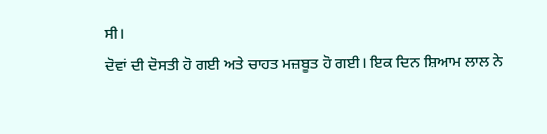ਸੀ।
ਦੋਵਾਂ ਦੀ ਦੋਸਤੀ ਹੋ ਗਈ ਅਤੇ ਚਾਹਤ ਮਜ਼ਬੂਤ ਹੋ ਗਈ। ਇਕ ਦਿਨ ਸ਼ਿਆਮ ਲਾਲ ਨੇ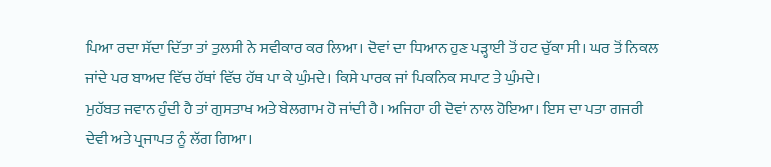ਪਿਆ ਰਦਾ ਸੱਦਾ ਦਿੱਤਾ ਤਾਂ ਤੁਲਸੀ ਨੇ ਸਵੀਕਾਰ ਕਰ ਲਿਆ। ਦੋਵਾਂ ਦਾ ਧਿਆਨ ਹੁਣ ਪੜ੍ਹਾਈ ਤੋਂ ਹਟ ਚੁੱਕਾ ਸੀ। ਘਰ ਤੋਂ ਨਿਕਲ ਜਾਂਦੇ ਪਰ ਬਾਅਦ ਵਿੱਚ ਹੱਥਾਂ ਵਿੱਚ ਹੱਥ ਪਾ ਕੇ ਘੁੰਮਦੇ। ਕਿਸੇ ਪਾਰਕ ਜਾਂ ਪਿਕਨਿਕ ਸਪਾਟ ਤੇ ਘੁੰਮਦੇ।
ਮੁਹੱਬਤ ਜਵਾਨ ਹੁੰਦੀ ਹੈ ਤਾਂ ਗੁਸਤਾਖ ਅਤੇ ਬੇਲਗਾਮ ਹੋ ਜਾਂਦੀ ਹੈ। ਅਜਿਹਾ ਹੀ ਦੋਵਾਂ ਨਾਲ ਹੋਇਆ। ਇਸ ਦਾ ਪਤਾ ਗਜਰੀ ਦੇਵੀ ਅਤੇ ਪ੍ਰਜਾਪਤ ਨੂੰ ਲੱਗ ਗਿਆ।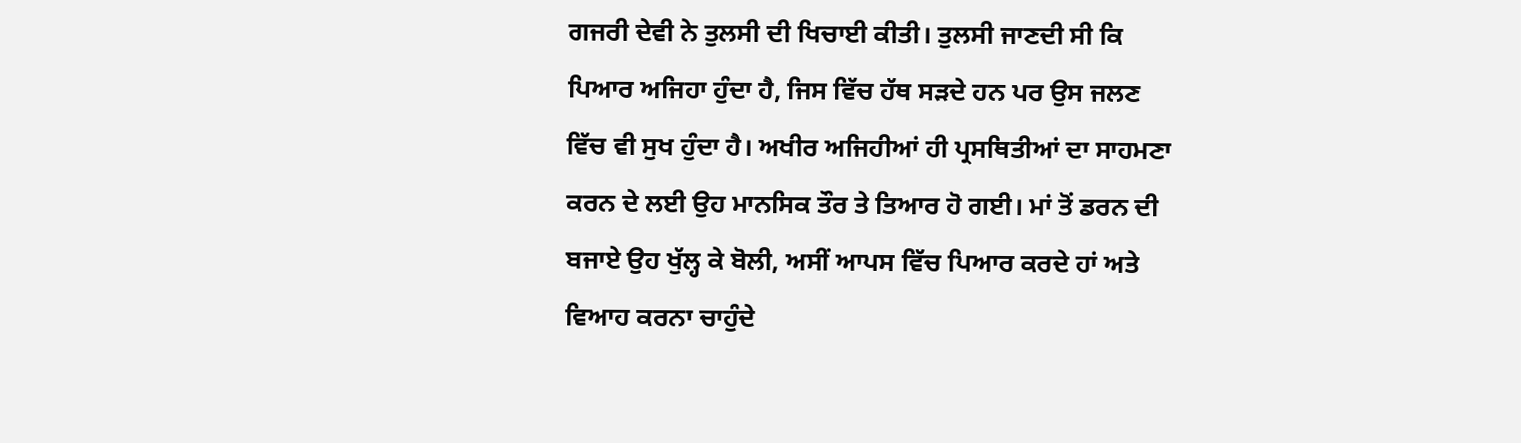ਗਜਰੀ ਦੇਵੀ ਨੇ ਤੁਲਸੀ ਦੀ ਖਿਚਾਈ ਕੀਤੀ। ਤੁਲਸੀ ਜਾਣਦੀ ਸੀ ਕਿ ਪਿਆਰ ਅਜਿਹਾ ਹੁੰਦਾ ਹੈ, ਜਿਸ ਵਿੱਚ ਹੱਥ ਸੜਦੇ ਹਨ ਪਰ ਉਸ ਜਲਣ ਵਿੱਚ ਵੀ ਸੁਖ ਹੁੰਦਾ ਹੈ। ਅਖੀਰ ਅਜਿਹੀਆਂ ਹੀ ਪ੍ਰਸਥਿਤੀਆਂ ਦਾ ਸਾਹਮਣਾ ਕਰਨ ਦੇ ਲਈ ਉਹ ਮਾਨਸਿਕ ਤੌਰ ਤੇ ਤਿਆਰ ਹੋ ਗਈ। ਮਾਂ ਤੋਂ ਡਰਨ ਦੀ ਬਜਾਏ ਉਹ ਖੁੱਲ੍ਹ ਕੇ ਬੋਲੀ, ਅਸੀਂ ਆਪਸ ਵਿੱਚ ਪਿਆਰ ਕਰਦੇ ਹਾਂ ਅਤੇ ਵਿਆਹ ਕਰਨਾ ਚਾਹੁੰਦੇ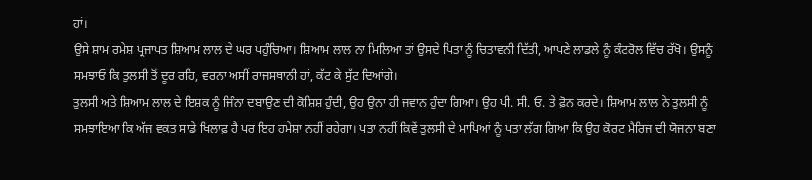ਹਾਂ।
ਉਸੇ ਸ਼ਾਮ ਰਮੇਸ਼ ਪ੍ਰਜਾਪਤ ਸ਼ਿਆਮ ਲਾਲ ਦੇ ਘਰ ਪਹੁੰਚਿਆ। ਸ਼ਿਆਮ ਲਾਲ ਨਾ ਮਿਲਿਆ ਤਾਂ ਉਸਦੇ ਪਿਤਾ ਨੂੰ ਚਿਤਾਵਨੀ ਦਿੱਤੀ, ਆਪਣੇ ਲਾਡਲੇ ਨੂੰ ਕੰਟਰੋਲ ਵਿੱਚ ਰੱਖੋ। ਉਸਨੂੰ ਸਮਝਾਓ ਕਿ ਤੁਲਸੀ ਤੋਂ ਦੂਰ ਰਹਿ, ਵਰਨਾ ਅਸੀਂ ਰਾਜਸਥਾਨੀ ਹਾਂ, ਕੱਟ ਕੇ ਸੁੱਟ ਦਿਆਂਗੇ।
ਤੁਲਸੀ ਅਤੇ ਸ਼ਿਆਮ ਲਾਲ ਦੇ ਇਸ਼ਕ ਨੂੰ ਜਿੰਨਾ ਦਬਾਉਣ ਦੀ ਕੋਸ਼ਿਸ਼ ਹੁੰਦੀ, ਉਹ ਉਨਾ ਹੀ ਜਵਾਨ ਹੁੰਦਾ ਗਿਆ। ਉਹ ਪੀ. ਸੀ. ਓ. ਤੇ ਫ਼ੋਨ ਕਰਦੇ। ਸ਼ਿਆਮ ਲਾਲ ਨੇ ਤੁਲਸੀ ਨੂੰ ਸਮਝਾਇਆ ਕਿ ਅੱਜ ਵਕਤ ਸਾਡੇ ਖਿਲਾਫ਼ ਹੈ ਪਰ ਇਹ ਹਮੇਸ਼ਾ ਨਹੀਂ ਰਹੇਗਾ। ਪਤਾ ਨਹੀਂ ਕਿਵੇਂ ਤੁਲਸੀ ਦੇ ਮਾਪਿਆਂ ਨੂੰ ਪਤਾ ਲੱਗ ਗਿਆ ਕਿ ਉਹ ਕੋਰਟ ਮੈਰਿਜ ਦੀ ਯੋਜਨਾ ਬਣਾ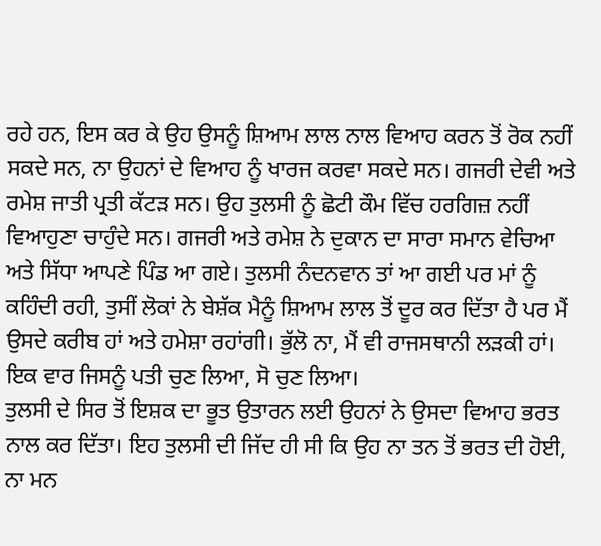ਰਹੇ ਹਨ, ਇਸ ਕਰ ਕੇ ਉਹ ਉਸਨੂੰ ਸ਼ਿਆਮ ਲਾਲ ਨਾਲ ਵਿਆਹ ਕਰਨ ਤੋਂ ਰੋਕ ਨਹੀਂ ਸਕਦੇ ਸਨ, ਨਾ ਉਹਨਾਂ ਦੇ ਵਿਆਹ ਨੂੰ ਖਾਰਜ ਕਰਵਾ ਸਕਦੇ ਸਨ। ਗਜਰੀ ਦੇਵੀ ਅਤੇ ਰਮੇਸ਼ ਜਾਤੀ ਪ੍ਰਤੀ ਕੱਟੜ ਸਨ। ਉਹ ਤੁਲਸੀ ਨੂੰ ਛੋਟੀ ਕੌਮ ਵਿੱਚ ਹਰਗਿਜ਼ ਨਹੀਂ ਵਿਆਹੁਣਾ ਚਾਹੁੰਦੇ ਸਨ। ਗਜਰੀ ਅਤੇ ਰਮੇਸ਼ ਨੇ ਦੁਕਾਨ ਦਾ ਸਾਰਾ ਸਮਾਨ ਵੇਚਿਆ ਅਤੇ ਸਿੱਧਾ ਆਪਣੇ ਪਿੰਡ ਆ ਗਏ। ਤੁਲਸੀ ਨੰਦਨਵਾਨ ਤਾਂ ਆ ਗਈ ਪਰ ਮਾਂ ਨੂੰ ਕਹਿੰਦੀ ਰਹੀ, ਤੁਸੀਂ ਲੋਕਾਂ ਨੇ ਬੇਸ਼ੱਕ ਮੈਨੂੰ ਸ਼ਿਆਮ ਲਾਲ ਤੋਂ ਦੂਰ ਕਰ ਦਿੱਤਾ ਹੈ ਪਰ ਮੈਂ ਉਸਦੇ ਕਰੀਬ ਹਾਂ ਅਤੇ ਹਮੇਸ਼ਾ ਰਹਾਂਗੀ। ਭੁੱਲੋ ਨਾ, ਮੈਂ ਵੀ ਰਾਜਸਥਾਨੀ ਲੜਕੀ ਹਾਂ। ਇਕ ਵਾਰ ਜਿਸਨੂੰ ਪਤੀ ਚੁਣ ਲਿਆ, ਸੋ ਚੁਣ ਲਿਆ।
ਤੁਲਸੀ ਦੇ ਸਿਰ ਤੋਂ ਇਸ਼ਕ ਦਾ ਭੂਤ ਉਤਾਰਨ ਲਈ ਉਹਨਾਂ ਨੇ ਉਸਦਾ ਵਿਆਹ ਭਰਤ ਨਾਲ ਕਰ ਦਿੱਤਾ। ਇਹ ਤੁਲਸੀ ਦੀ ਜਿੱਦ ਹੀ ਸੀ ਕਿ ਉਹ ਨਾ ਤਨ ਤੋਂ ਭਰਤ ਦੀ ਹੋਈ, ਨਾ ਮਨ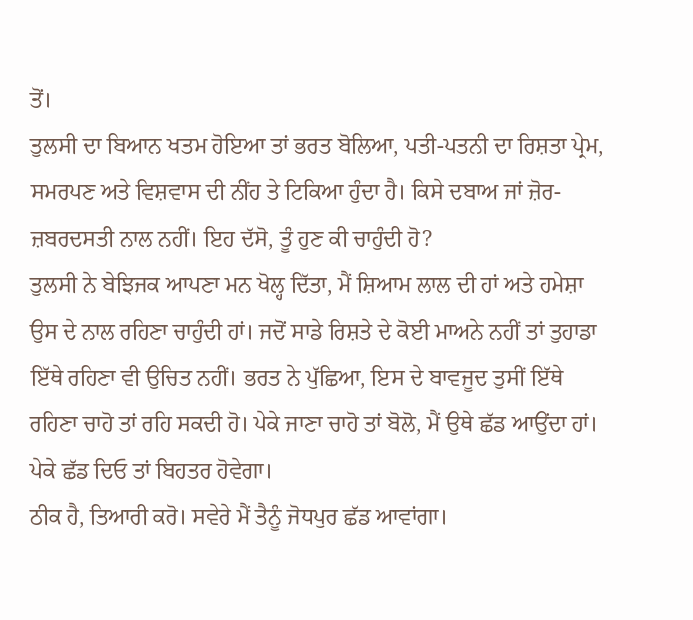ਤੋਂ।
ਤੁਲਸੀ ਦਾ ਬਿਆਨ ਖਤਮ ਹੋਇਆ ਤਾਂ ਭਰਤ ਬੋਲਿਆ, ਪਤੀ-ਪਤਨੀ ਦਾ ਰਿਸ਼ਤਾ ਪ੍ਰੇਮ, ਸਮਰਪਣ ਅਤੇ ਵਿਸ਼ਵਾਸ ਦੀ ਨੀਂਹ ਤੇ ਟਿਕਿਆ ਹੁੰਦਾ ਹੈ। ਕਿਸੇ ਦਬਾਅ ਜਾਂ ਜ਼ੋਰ-ਜ਼ਬਰਦਸਤੀ ਨਾਲ ਨਹੀਂ। ਇਹ ਦੱਸੋ, ਤੂੰ ਹੁਣ ਕੀ ਚਾਹੁੰਦੀ ਹੋ?
ਤੁਲਸੀ ਨੇ ਬੇਝਿਜਕ ਆਪਣਾ ਮਨ ਖੋਲ੍ਹ ਦਿੱਤਾ, ਮੈਂ ਸ਼ਿਆਮ ਲਾਲ ਦੀ ਹਾਂ ਅਤੇ ਹਮੇਸ਼ਾ ਉਸ ਦੇ ਨਾਲ ਰਹਿਣਾ ਚਾਹੁੰਦੀ ਹਾਂ। ਜਦੋਂ ਸਾਡੇ ਰਿਸ਼ਤੇ ਦੇ ਕੋਈ ਮਾਅਨੇ ਨਹੀਂ ਤਾਂ ਤੁਹਾਡਾ ਇੱਥੇ ਰਹਿਣਾ ਵੀ ਉਚਿਤ ਨਹੀਂ। ਭਰਤ ਨੇ ਪੁੱਛਿਆ, ਇਸ ਦੇ ਬਾਵਜੂਦ ਤੁਸੀਂ ਇੱਥੇ ਰਹਿਣਾ ਚਾਹੋ ਤਾਂ ਰਹਿ ਸਕਦੀ ਹੋ। ਪੇਕੇ ਜਾਣਾ ਚਾਹੋ ਤਾਂ ਬੋਲੋ, ਮੈਂ ਉਥੇ ਛੱਡ ਆਉਂਦਾ ਹਾਂ।
ਪੇਕੇ ਛੱਡ ਦਿਓ ਤਾਂ ਬਿਹਤਰ ਹੋਵੇਗਾ।
ਠੀਕ ਹੈ, ਤਿਆਰੀ ਕਰੋ। ਸਵੇਰੇ ਮੈਂ ਤੈਨੂੰ ਜੋਧਪੁਰ ਛੱਡ ਆਵਾਂਗਾ।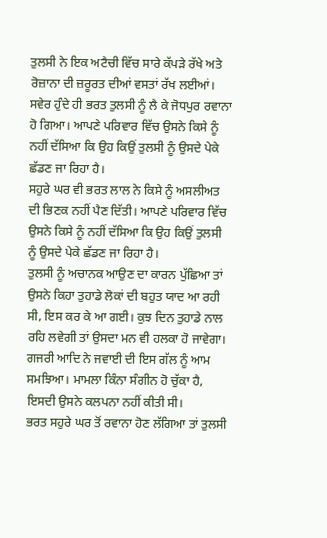ਤੁਲਸੀ ਨੇ ਇਕ ਅਟੈਚੀ ਵਿੱਚ ਸਾਰੇ ਕੱਪੜੇ ਰੱਖੇ ਅਤੇ ਰੋਜ਼ਾਨਾ ਦੀ ਜ਼ਰੂਰਤ ਦੀਆਂ ਵਸਤਾਂ ਰੱਖ ਲਈਆਂ।
ਸਵੇਰ ਹੁੰਦੇ ਹੀ ਭਰਤ ਤੁਲਸੀ ਨੂੰ ਲੈ ਕੇ ਜੋਧਪੁਰ ਰਵਾਨਾ ਹੋ ਗਿਆ। ਆਪਣੇ ਪਰਿਵਾਰ ਵਿੱਚ ਉਸਨੇ ਕਿਸੇ ਨੂੰ ਨਹੀਂ ਦੱਸਿਆ ਕਿ ਉਹ ਕਿਉਂ ਤੁਲਸੀ ਨੂੰ ਉਸਦੇ ਪੇਕੇ ਛੱਡਣ ਜਾ ਰਿਹਾ ਹੈ।
ਸਹੁਰੇ ਘਰ ਵੀ ਭਰਤ ਲਾਲ ਨੇ ਕਿਸੇ ਨੂੰ ਅਸਲੀਅਤ ਦੀ ਭਿਣਕ ਨਹੀਂ ਪੈਣ ਦਿੱਤੀ। ਆਪਣੇ ਪਰਿਵਾਰ ਵਿੱਚ ਉਸਨੇ ਕਿਸੇ ਨੂੰ ਨਹੀਂ ਦੱਸਿਆ ਕਿ ਉਹ ਕਿਉਂ ਤੁਲਸੀ ਨੂੰ ਉਸਦੇ ਪੇਕੇ ਛੱਡਣ ਜਾ ਰਿਹਾ ਹੈ।
ਤੁਲਸੀ ਨੂੰ ਅਚਾਨਕ ਆਉਣ ਦਾ ਕਾਰਨ ਪੁੱਛਿਆ ਤਾਂ ਉਸਨੇ ਕਿਹਾ ਤੁਹਾਡੇ ਲੋਕਾਂ ਦੀ ਬਹੁਤ ਯਾਦ ਆ ਰਹੀ ਸੀ, ਇਸ ਕਰ ਕੇ ਆ ਗਈ। ਕੁਝ ਦਿਨ ਤੁਹਾਡੇ ਨਾਲ ਰਹਿ ਲਵੇਗੀ ਤਾਂ ਉਸਦਾ ਮਨ ਵੀ ਹਲਕਾ ਹੋ ਜਾਵੇਗਾ।
ਗਜਰੀ ਆਦਿ ਨੇ ਜਵਾਈ ਦੀ ਇਸ ਗੱਲ ਨੂੰ ਆਮ ਸਮਝਿਆ। ਮਾਮਲਾ ਕਿੰਨਾ ਸੰਗੀਨ ਹੋ ਚੁੱਕਾ ਹੈ, ਇਸਦੀ ਉਸਨੇ ਕਲਪਨਾ ਨਹੀਂ ਕੀਤੀ ਸੀ।
ਭਰਤ ਸਹੁਰੇ ਘਰ ਤੋਂ ਰਵਾਨਾ ਹੋਣ ਲੱਗਿਆ ਤਾਂ ਤੁਲਸੀ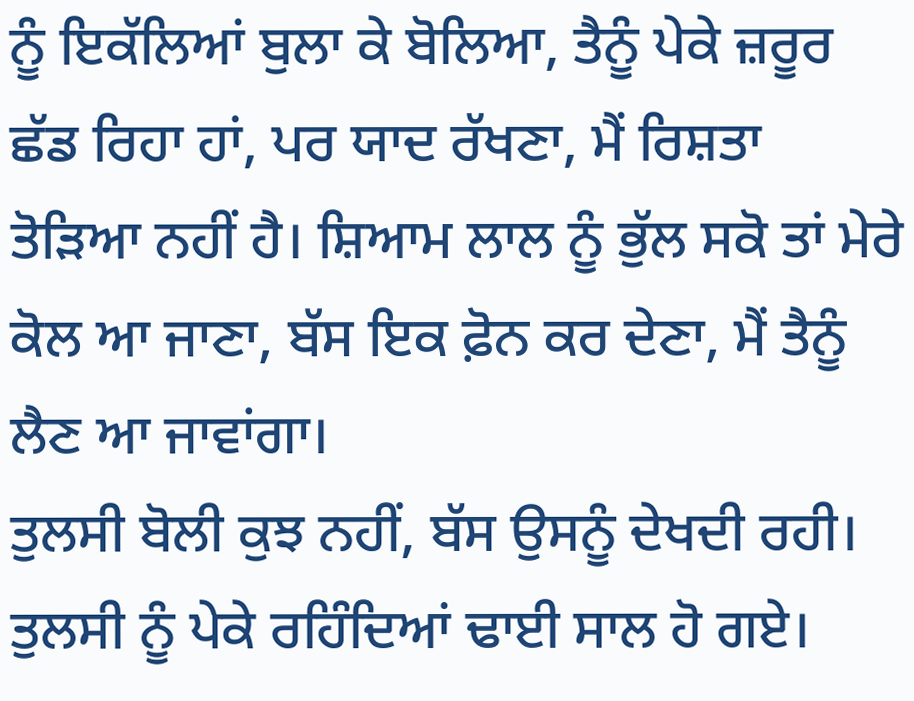ਨੂੰ ਇਕੱਲਿਆਂ ਬੁਲਾ ਕੇ ਬੋਲਿਆ, ਤੈਨੂੰ ਪੇਕੇ ਜ਼ਰੂਰ ਛੱਡ ਰਿਹਾ ਹਾਂ, ਪਰ ਯਾਦ ਰੱਖਣਾ, ਮੈਂ ਰਿਸ਼ਤਾ ਤੋੜਿਆ ਨਹੀਂ ਹੈ। ਸ਼ਿਆਮ ਲਾਲ ਨੂੰ ਭੁੱਲ ਸਕੋ ਤਾਂ ਮੇਰੇ ਕੋਲ ਆ ਜਾਣਾ, ਬੱਸ ਇਕ ਫ਼ੋਨ ਕਰ ਦੇਣਾ, ਮੈਂ ਤੈਨੂੰ ਲੈਣ ਆ ਜਾਵਾਂਗਾ।
ਤੁਲਸੀ ਬੋਲੀ ਕੁਝ ਨਹੀਂ, ਬੱਸ ਉਸਨੂੰ ਦੇਖਦੀ ਰਹੀ। ਤੁਲਸੀ ਨੂੰ ਪੇਕੇ ਰਹਿੰਦਿਆਂ ਢਾਈ ਸਾਲ ਹੋ ਗਏ।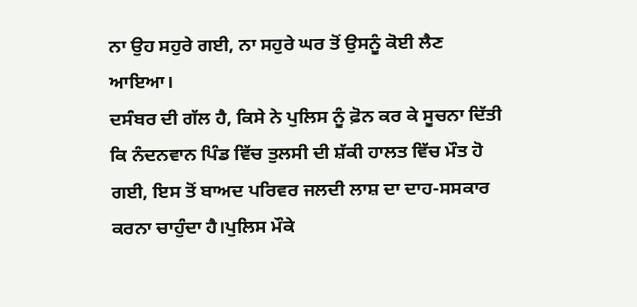ਨਾ ਉਹ ਸਹੁਰੇ ਗਈ, ਨਾ ਸਹੁਰੇ ਘਰ ਤੋਂ ਉਸਨੂੰ ਕੋਈ ਲੈਣ ਆਇਆ।
ਦਸੰਬਰ ਦੀ ਗੱਲ ਹੈ, ਕਿਸੇ ਨੇ ਪੁਲਿਸ ਨੂੰ ਫ਼ੋਨ ਕਰ ਕੇ ਸੂਚਨਾ ਦਿੱਤੀ ਕਿ ਨੰਦਨਵਾਨ ਪਿੰਡ ਵਿੱਚ ਤੁਲਸੀ ਦੀ ਸ਼ੱਕੀ ਹਾਲਤ ਵਿੱਚ ਮੌਤ ਹੋ ਗਈ, ਇਸ ਤੋਂ ਬਾਅਦ ਪਰਿਵਰ ਜਲਦੀ ਲਾਸ਼ ਦਾ ਦਾਹ-ਸਸਕਾਰ ਕਰਨਾ ਚਾਹੁੰਦਾ ਹੈ।ਪੁਲਿਸ ਮੌਕੇ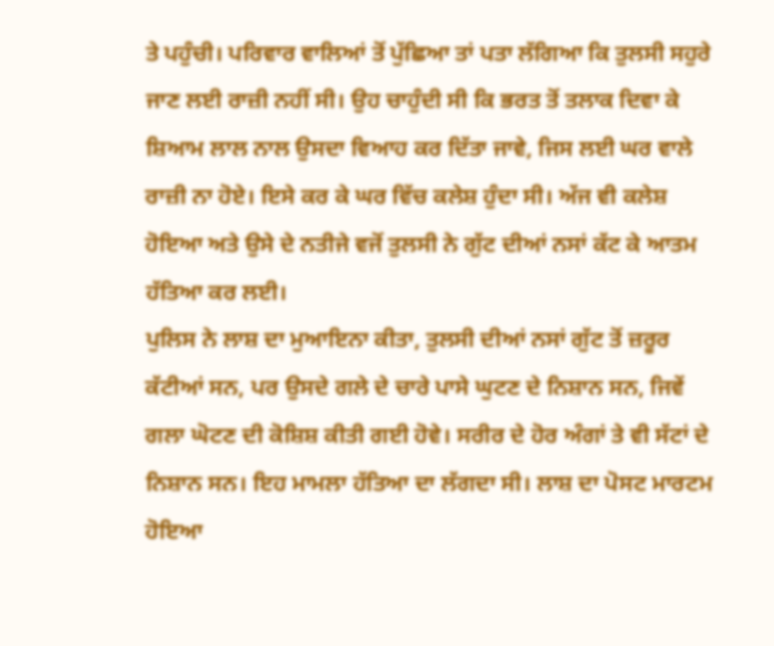ਤੇ ਪਹੁੰਚੀ। ਪਰਿਵਾਰ ਵਾਲਿਆਂ ਤੋਂ ਪੁੱਛਿਆ ਤਾਂ ਪਤਾ ਲੱਗਿਆ ਕਿ ਤੁਲਸੀ ਸਹੁਰੇ ਜਾਣ ਲਈ ਰਾਜ਼ੀ ਨਹੀਂ ਸੀ। ਉਹ ਚਾਹੁੰਦੀ ਸੀ ਕਿ ਭਰਤ ਤੋਂ ਤਲਾਕ ਦਿਵਾ ਕੇ ਸ਼ਿਆਮ ਲਾਲ ਨਾਲ ਉਸਦਾ ਵਿਆਹ ਕਰ ਦਿੱਤਾ ਜਾਵੇ, ਜਿਸ ਲਈ ਘਰ ਵਾਲੇ ਰਾਜ਼ੀ ਨਾ ਹੋਏ। ਇਸੇ ਕਰ ਕੇ ਘਰ ਵਿੱਚ ਕਲੇਸ਼ ਹੁੰਦਾ ਸੀ। ਅੱਜ ਵੀ ਕਲੇਸ਼ ਹੋਇਆ ਅਤੇ ਉਸੇ ਦੇ ਨਤੀਜੇ ਵਜੋਂ ਤੁਲਸੀ ਨੇ ਗੁੱਟ ਦੀਆਂ ਨਸਾਂ ਕੱਟ ਕੇ ਆਤਮ ਹੱਤਿਆ ਕਰ ਲਈ।
ਪੁਲਿਸ ਨੇ ਲਾਸ਼ ਦਾ ਮੁਆਇਨਾ ਕੀਤਾ, ਤੁਲਸੀ ਦੀਆਂ ਨਸਾਂ ਗੁੱਟ ਤੋਂ ਜ਼ਰੂਰ ਕੱਟੀਆਂ ਸਨ, ਪਰ ਉਸਦੇ ਗਲੇ ਦੇ ਚਾਰੇ ਪਾਸੇ ਘੁਟਣ ਦੇ ਨਿਸ਼ਾਨ ਸਨ, ਜਿਵੇਂ ਗਲਾ ਘੋਟਣ ਦੀ ਕੋਸ਼ਿਸ਼ ਕੀਤੀ ਗਈ ਹੋਵੇ। ਸਰੀਰ ਦੇ ਹੋਰ ਅੰਗਾਂ ਤੇ ਵੀ ਸੱਟਾਂ ਦੇ ਨਿਸ਼ਾਨ ਸਨ। ਇਹ ਮਾਮਲਾ ਹੱਤਿਆ ਦਾ ਲੱਗਦਾ ਸੀ। ਲਾਸ਼ ਦਾ ਪੋਸਟ ਮਾਰਟਮ ਹੋਇਆ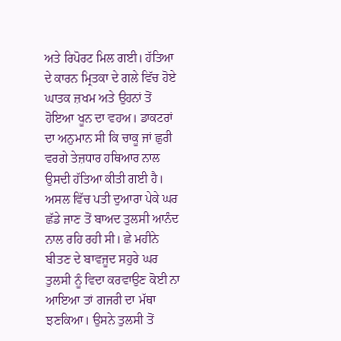ਅਤੇ ਰਿਪੋਰਟ ਮਿਲ ਗਈ। ਹੱਤਿਆ ਦੇ ਕਾਰਨ ਮ੍ਰਿਤਕਾ ਦੇ ਗਲੇ ਵਿੱਚ ਹੋਏ ਘਾਤਕ ਜ਼ਖਮ ਅਤੇ ਉਹਨਾਂ ਤੋਂ ਹੋਇਆ ਖੂਨ ਦਾ ਵਹਅ। ਡਾਕਟਰਾਂ ਦਾ ਅਨੁਮਾਨ ਸੀ ਕਿ ਚਾਕੂ ਜਾਂ ਛੁਰੀ ਵਰਗੇ ਤੇਜ਼ਧਾਰ ਹਥਿਆਰ ਨਾਲ ਉਸਦੀ ਹੱਤਿਆ ਕੀਤੀ ਗਈ ਹੈ।
ਅਸਲ ਵਿੱਚ ਪਤੀ ਦੁਆਰਾ ਪੇਕੇ ਘਰ ਛੱਡੇ ਜਾਣ ਤੋਂ ਬਾਅਦ ਤੁਲਸੀ ਆਨੰਦ ਨਾਲ ਰਹਿ ਰਹੀ ਸੀ। ਛੇ ਮਹੀਨੇ ਬੀਤਣ ਦੇ ਬਾਵਜੂਦ ਸਹੁਰੇ ਘਰ ਤੁਲਸੀ ਨੂੰ ਵਿਦਾ ਕਰਵਾਉਣ ਕੋਈ ਨਾ ਆਇਆ ਤਾਂ ਗਜਰੀ ਦਾ ਮੱਥਾ ਝਣਕਿਆ। ਉਸਨੇ ਤੁਲਸੀ ਤੋਂ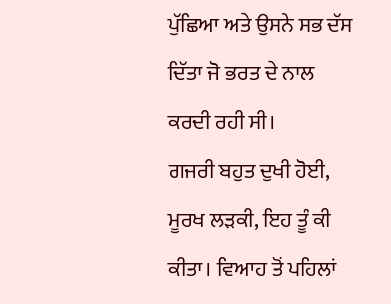ਪੁੱਛਿਆ ਅਤੇ ਉਸਨੇ ਸਭ ਦੱਸ ਦਿੱਤਾ ਜੋ ਭਰਤ ਦੇ ਨਾਲ ਕਰਦੀ ਰਹੀ ਸੀ।
ਗਜਰੀ ਬਹੁਤ ਦੁਖੀ ਹੋਈ, ਮੂਰਖ ਲੜਕੀ, ਇਹ ਤੂੰ ਕੀ ਕੀਤਾ। ਵਿਆਹ ਤੋਂ ਪਹਿਲਾਂ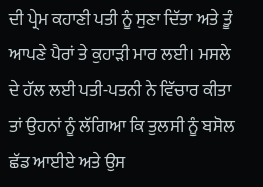ਦੀ ਪ੍ਰੇਮ ਕਹਾਣੀ ਪਤੀ ਨੂੰ ਸੁਣਾ ਦਿੱਤਾ ਅਤੇ ਤੂੰ ਆਪਣੇ ਪੈਰਾਂ ਤੇ ਕੁਹਾੜੀ ਮਾਰ ਲਈ। ਮਸਲੇ ਦੇ ਹੱਲ ਲਈ ਪਤੀ-ਪਤਨੀ ਨੇ ਵਿੱਚਾਰ ਕੀਤਾ ਤਾਂ ਉਹਨਾਂ ਨੂੰ ਲੱਗਿਆ ਕਿ ਤੁਲਸੀ ਨੂੰ ਬਸੋਲ ਛੱਡ ਆਈਏ ਅਤੇ ਉਸ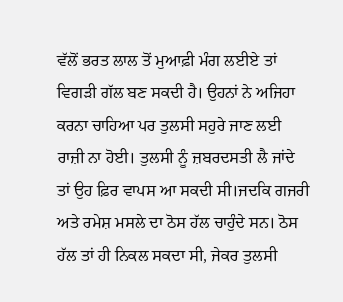ਵੱਲੋਂ ਭਰਤ ਲਾਲ ਤੋਂ ਮੁਆਫ਼ੀ ਮੰਗ ਲਈਏ ਤਾਂ ਵਿਗੜੀ ਗੱਲ ਬਣ ਸਕਦੀ ਹੈ। ਉਹਨਾਂ ਨੇ ਅਜਿਹਾ ਕਰਨਾ ਚਾਹਿਆ ਪਰ ਤੁਲਸੀ ਸਹੁਰੇ ਜਾਣ ਲਈ ਰਾਜ਼ੀ ਨਾ ਹੋਈ। ਤੁਲਸੀ ਨੂੰ ਜ਼ਬਰਦਸਤੀ ਲੈ ਜਾਂਦੇ ਤਾਂ ਉਹ ਫ਼ਿਰ ਵਾਪਸ ਆ ਸਕਦੀ ਸੀ।ਜਦਕਿ ਗਜਰੀ ਅਤੇ ਰਮੇਸ਼ ਮਸਲੇ ਦਾ ਠੋਸ ਹੱਲ ਚਾਹੁੰਦੇ ਸਨ। ਠੋਸ ਹੱਲ ਤਾਂ ਹੀ ਨਿਕਲ ਸਕਦਾ ਸੀ, ਜੇਕਰ ਤੁਲਸੀ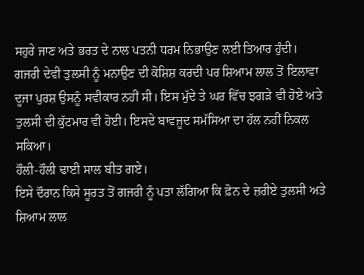ਸਹੁਰੇ ਜਾਣ ਅਤੇ ਭਰਤ ਦੇ ਨਾਲ ਪਤਨੀ ਧਰਮ ਨਿਭਾਉਣ ਲਈ ਤਿਆਰ ਹੁੰਦੀ।
ਗਜਰੀ ਦੇਵੀ ਤੁਲਸੀ ਨੂੰ ਮਨਾਉਣ ਦੀ ਕੋਸ਼ਿਸ਼ ਕਰਦੀ ਪਰ ਸ਼ਿਆਮ ਲਾਲ ਤੋਂ ਇਲਾਵਾ ਦੂਜਾ ਪੁਰਸ਼ ਉਸਨੂੰ ਸਵੀਕਾਰ ਨਹੀਂ ਸੀ। ਇਸ ਮੁੱਦੇ ਤੇ ਘਰ ਵਿੱਚ ਝਗੜੇ ਵੀ ਹੋਏ ਅਤੇ ਤੁਲਸੀ ਦੀ ਕੁੱਟਮਾਰ ਵੀ ਹੋਈ। ਇਸਦੇ ਬਾਵਜੂਦ ਸਮੱਸਿਆ ਦਾ ਹੱਲ ਨਹੀਂ ਨਿਕਲ ਸਕਿਆ।
ਹੌਲੀ-ਹੌਲੀ ਢਾਈ ਸਾਲ ਬੀਤ ਗਏ।
ਇਸੇ ਦੌਰਾਨ ਕਿਸੇ ਸੂਰਤ ਤੋਂ ਗਜਰੀ ਨੂੰ ਪਤਾ ਲੱਗਿਆ ਕਿ ਫ਼ੋਨ ਦੇ ਜ਼ਰੀਏ ਤੁਲਸੀ ਅਤੇ ਸ਼ਿਆਮ ਲਾਲ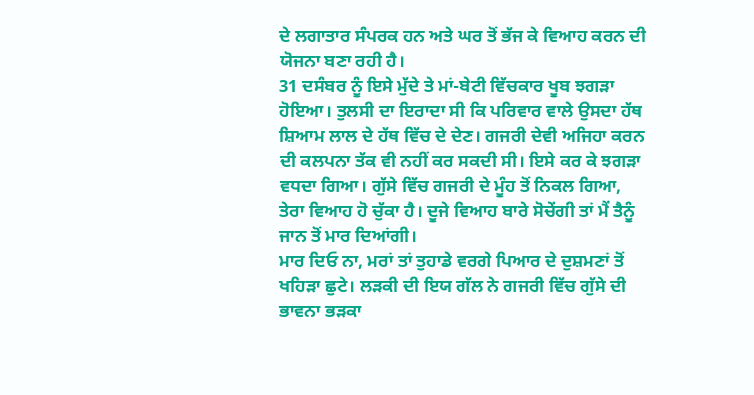ਦੇ ਲਗਾਤਾਰ ਸੰਪਰਕ ਹਨ ਅਤੇ ਘਰ ਤੋਂ ਭੱਜ ਕੇ ਵਿਆਹ ਕਰਨ ਦੀ ਯੋਜਨਾ ਬਣਾ ਰਹੀ ਹੈ।
31 ਦਸੰਬਰ ਨੂੰ ਇਸੇ ਮੁੱਦੇ ਤੇ ਮਾਂ-ਬੇਟੀ ਵਿੱਚਕਾਰ ਖੂਬ ਝਗੜਾ ਹੋਇਆ। ਤੁਲਸੀ ਦਾ ਇਰਾਦਾ ਸੀ ਕਿ ਪਰਿਵਾਰ ਵਾਲੇ ਉਸਦਾ ਹੱਥ ਸ਼ਿਆਮ ਲਾਲ ਦੇ ਹੱਥ ਵਿੱਚ ਦੇ ਦੇਣ। ਗਜਰੀ ਦੇਵੀ ਅਜਿਹਾ ਕਰਨ ਦੀ ਕਲਪਨਾ ਤੱਕ ਵੀ ਨਹੀਂ ਕਰ ਸਕਦੀ ਸੀ। ਇਸੇ ਕਰ ਕੇ ਝਗੜਾ ਵਧਦਾ ਗਿਆ। ਗੁੱਸੇ ਵਿੱਚ ਗਜਰੀ ਦੇ ਮੂੰਹ ਤੋਂ ਨਿਕਲ ਗਿਆ, ਤੇਰਾ ਵਿਆਹ ਹੋ ਚੁੱਕਾ ਹੈ। ਦੂਜੇ ਵਿਆਹ ਬਾਰੇ ਸੋਚੇਂਗੀ ਤਾਂ ਮੈਂ ਤੈਨੂੰ ਜਾਨ ਤੋਂ ਮਾਰ ਦਿਆਂਗੀ।
ਮਾਰ ਦਿਓ ਨਾ, ਮਰਾਂ ਤਾਂ ਤੁਹਾਡੇ ਵਰਗੇ ਪਿਆਰ ਦੇ ਦੁਸ਼ਮਣਾਂ ਤੋਂ ਖਹਿੜਾ ਛੁਟੇ। ਲੜਕੀ ਦੀ ਇਯ ਗੱਲ ਨੇ ਗਜਰੀ ਵਿੱਚ ਗੁੱਸੇ ਦੀ ਭਾਵਨਾ ਭੜਕਾ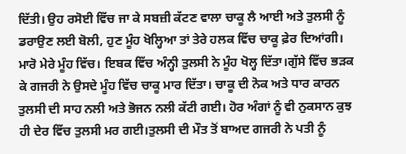ਦਿੱਤੀ। ਉਹ ਰਸੋਈ ਵਿੱਚ ਜਾ ਕੇ ਸਬਜ਼ੀ ਕੱਟਣ ਵਾਲਾ ਚਾਕੂ ਲੈ ਆਈ ਅਤੇ ਤੁਲਸੀ ਨੂੰ ਡਰਾਉਣ ਲਈ ਬੋਲੀ, ਹੁਣ ਮੂੰਹ ਖੋਲ੍ਹਿਆ ਤਾਂ ਤੇਰੇ ਹਲਕ ਵਿੱਚ ਚਾਕੂ ਫ਼ੇਰ ਦਿਆਂਗੀ।
ਮਾਰੋ ਮੇਰੇ ਮੂੰਹ ਵਿੱਚ। ਇਬਕ ਵਿੱਚ ਅੰਨ੍ਹੀ ਤੁਲਸੀ ਨੇ ਮੂੰਹ ਖੋਲ੍ਹ ਦਿੱਤਾ।ਗੁੱਸੇ ਵਿੱਚ ਭੜਕ ਕੇ ਗਜਰੀ ਨੇ ਉਸਦੇ ਮੂੰਹ ਵਿੱਚ ਚਾਕੂ ਮਾਰ ਦਿੱਤਾ। ਚਾਕੂ ਦੀ ਨੋਕ ਅਤੇ ਧਾਰ ਕਾਰਨ ਤੁਲਸੀ ਦੀ ਸਾਹ ਨਲੀ ਅਤੇ ਭੋਜਨ ਨਲੀ ਕੱਟੀ ਗਈ। ਹੋਰ ਅੰਗਾਂ ਨੂੰ ਵੀ ਨੁਕਸਾਨ ਕੁਝ ਹੀ ਦੇਰ ਵਿੱਚ ਤੁਲਸੀ ਮਰ ਗਈ।ਤੁਲਸੀ ਦੀ ਮੌਤ ਤੋਂ ਬਾਅਦ ਗਜਰੀ ਨੇ ਪਤੀ ਨੂੰ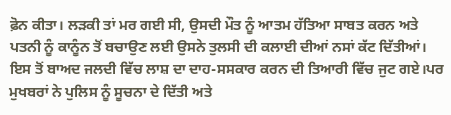ਫ਼ੋਨ ਕੀਤਾ। ਲੜਕੀ ਤਾਂ ਮਰ ਗਈ ਸੀ, ਉਸਦੀ ਮੌਤ ਨੂੰ ਆਤਮ ਹੱਤਿਆ ਸਾਬਤ ਕਰਨ ਅਤੇ ਪਤਨੀ ਨੂੰ ਕਾਨੂੰਨ ਤੋਂ ਬਚਾਉਣ ਲਈ ਉਸਨੇ ਤੁਲਸੀ ਦੀ ਕਲਾਈ ਦੀਆਂ ਨਸਾਂ ਕੱਟ ਦਿੱਤੀਆਂ। ਇਸ ਤੋਂ ਬਾਅਦ ਜਲਦੀ ਵਿੱਚ ਲਾਸ਼ ਦਾ ਦਾਹ-ਸਸਕਾਰ ਕਰਨ ਦੀ ਤਿਆਰੀ ਵਿੱਚ ਜੁਟ ਗਏ।ਪਰ ਮੁਖਬਰਾਂ ਨੇ ਪੁਲਿਸ ਨੂੰ ਸੂਚਨਾ ਦੇ ਦਿੱਤੀ ਅਤੇ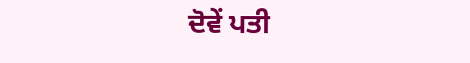ਦੋਵੇਂ ਪਤੀ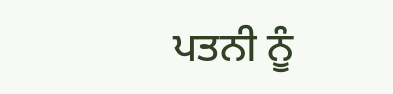ਪਤਨੀ ਨੂੰ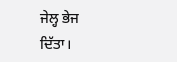ਜੇਲ੍ਹ ਭੇਜ ਦਿੱਤਾ।